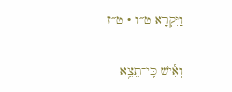וַיִּקְרָא ט״ו · ט״ז

וְאִ֕ישׁ כִּֽי־תֵצֵ֥א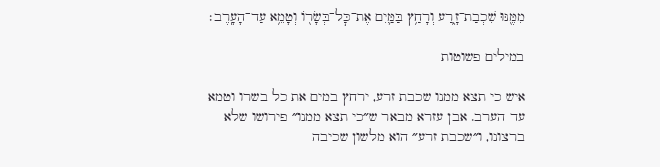מִמֶּ֖נּוּ שִׁכְבַת־זָ֑רַע וְרָחַ֥ץ בַּמַּ֛יִם אֶת־כׇּל־בְּשָׂר֖וֹ וְטָמֵ֥א עַד־הָעָֽרֶב׃

במילים פשוטות

איש כי תצא ממנו שכבת זרע, ירחץ במים את כל בשרו וטמא עד הערב. אבן עזרא מבאר ש״כי תצא ממנו״ פירושו שלא ברצונו, ו״שכבת זרע״ הוא מלשון שכיבה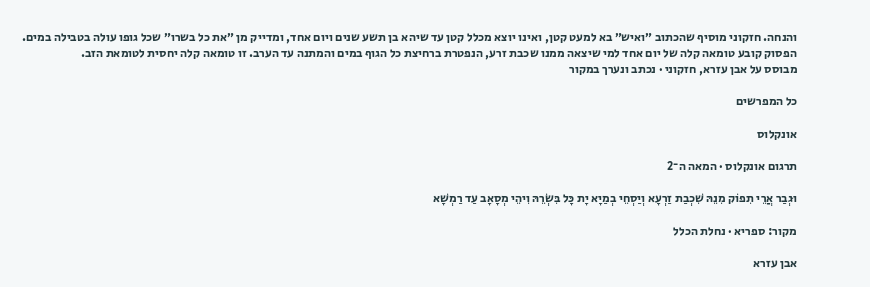והנחה. חזקוני מוסיף שהכתוב ״ואיש״ בא למעט קטן, ואינו יוצא מכלל קטן עד שיהא בן תשע שנים ויום אחד, ומדייק מן ״את כל בשרו״ שכל גופו עולה בטבילה במים. הפסוק קובע טומאה קלה של יום אחד למי שיצאה ממנו שכבת זרע, הנפטרת ברחיצת כל הגוף במים והמתנה עד הערב. זו טומאה קלה יחסית לטומאת הזב.
מבוסס על אבן עזרא, חזקוני · נכתב ונערך במקור

כל המפרשים

אונקלוס

תרגום אונקלוס · המאה ה־2

וּגְבַר אֲרֵי תִפוֹק מִנֵהּ שִׁכְבַת זַרְעָא וְיַסְחֵי בְמַיָא יָת כָּל בִּשְׂרֵהּ וִיהֵי מְסָאָב עַד רַמְשָׁא

מקור: ספריא · נחלת הכלל

אבן עזרא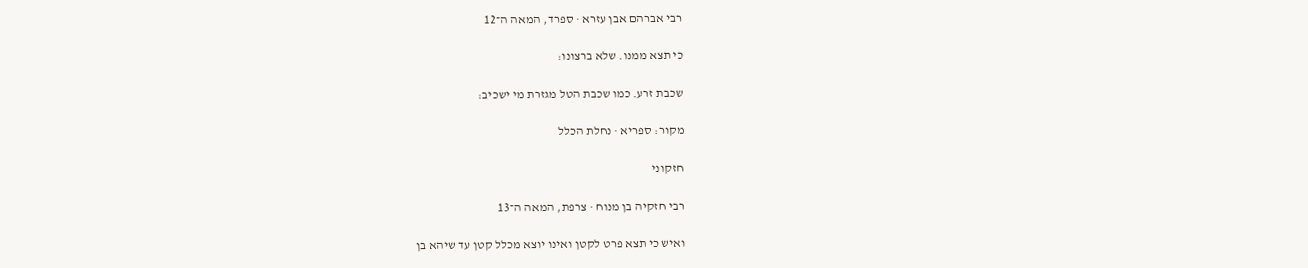רבי אברהם אבן עזרא · ספרד, המאה ה־12

כי תצא ממנו. שלא ברצונו:

שכבת זרע. כמו שכבת הטל מגזרת מי ישכיב:

מקור: ספריא · נחלת הכלל

חזקוני

רבי חזקיה בן מנוח · צרפת, המאה ה־13

ואיש כי תצא פרט לקטן ואינו יוצא מכלל קטן עד שיהא בן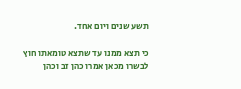תשע שנים ויום אחד.

כי תצא ממנו עד שתצא טומאתו חוץ לבשרו מכאן אמרו כהן זב וכהן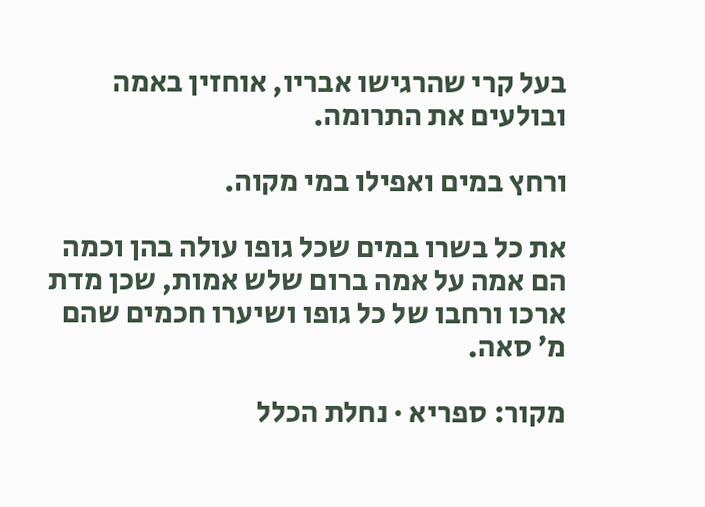בעל קרי שהרגישו אבריו, אוחזין באמה ובולעים את התרומה.

ורחץ במים ואפילו במי מקוה.

את כל בשרו במים שכל גופו עולה בהן וכמה הם אמה על אמה ברום שלש אמות, שכן מדת ארכו ורחבו של כל גופו ושיערו חכמים שהם מ׳ סאה.

מקור: ספריא · נחלת הכלל